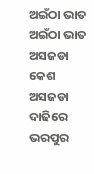ଅଇଁଠା ଭାତ
ଅଇଁଠା ଭାତ
ଅସଜଡା କେଶ ଅସଜଡା ଦାଢିରେ ଭରପୁର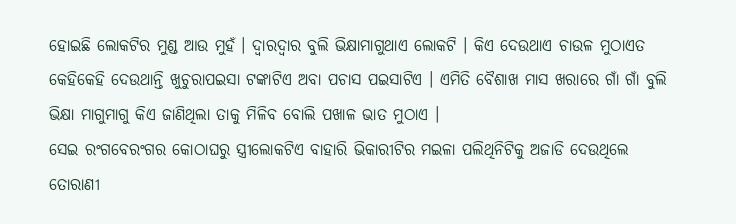ହୋଇଛି ଲୋକଟିର ମୁଣ୍ଡ ଆଉ ମୁହଁ । ଦ୍ୱାରଦ୍ୱାର ବୁଲି ଭିକ୍ଷାମାଗୁଥାଏ ଲୋକଟି । କିଏ ଦେଉଥାଏ ଚାଉଳ ମୁଠାଏତ କେହିକେହି ଦେଉଥାନ୍ତି ଖୁଚୁରାପଇସା ଟଙ୍କାଟିଏ ଅବା ପଚାସ ପଇସାଟିଏ । ଏମିତି ବୈଶାଖ ମାସ ଖରାରେ ଗାଁ ଗାଁ ବୁଲି ଭିକ୍ଷା ମାଗୁମାଗୁ କିଏ ଜାଣିଥିଲା ତାକୁ ମିଳିବ ବୋଲି ପଖାଳ ଭାତ ମୁଠାଏ ।
ସେଇ ରଂଗବେରଂଗର କୋଠାଘରୁ ସ୍ତ୍ରୀଲୋକଟିଏ ବାହାରି ଭିକାରୀଟିର ମଇଳା ପଲିଥିନିଟିକୁ ଅଜାଡି ଦେଉଥିଲେ ତୋରାଣୀ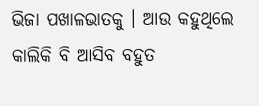ଭିଜା ପଖାଳଭାତକୁ । ଆଉ କହୁଥିଲେ କାଲିକି ବି ଆସିବ ବହୁତ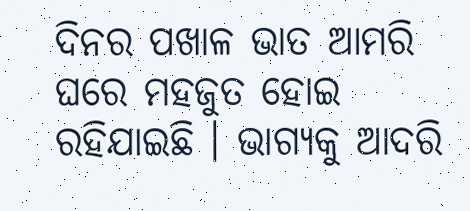ଦିନର ପଖାଳ ଭାତ ଆମରି ଘରେ ମହଜୁତ ହୋଇ ରହିଯାଇଛି । ଭାଗ୍ୟକୁ ଆଦରି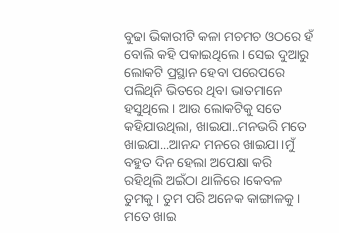ବୁଢା ଭିକାରୀଟି କଳା ମଚମଚ ଓଠରେ ହଁ ବୋଲି କହି ପକାଇଥିଲେ । ସେଇ ଦୁଆରୁ ଲୋକଟି ପ୍ରସ୍ଥାନ ହେବା ପରେପରେ ପଲିଥିନି ଭିତରେ ଥିବା ଭାତମାନେ ହସୁଥିଲେ । ଆଉ ଲୋକଟିକୁ ସତେ କହିଯାଉଥିଲା, ଖାଇଯା..ମନଭରି ମତେ ଖାଇଯା...ଆନନ୍ଦ ମନରେ ଖାଇଯା ।ମୁଁ ବହୁତ ଦିନ ହେଲା ଅପେକ୍ଷା କରି ରହିଥିଲି ଅଇଁଠା ଥାଳିରେ ।କେବଳ ତୁମକୁ । ତୁମ ପରି ଅନେକ କାଙ୍ଗାଳକୁ। ମତେ ଖାଇ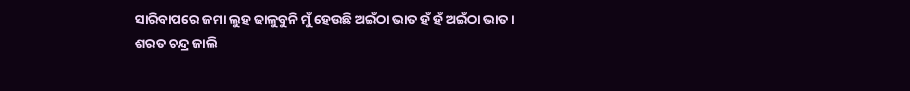ସାରିବାପରେ ଜମା ଲୁହ ଢାଳୁବୁନି ମୁଁ ହେଉଛି ଅଇଁଠା ଭାତ ହଁ ହଁ ଅଇଁଠା ଭାତ ।
ଶରତ ଚନ୍ଦ୍ର ଜାଲି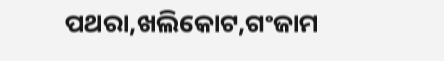ପଥରା,ଖଲିକୋଟ,ଗଂଜାମ